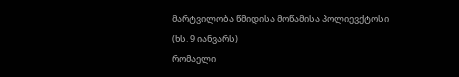მარტვილობა წმიდისა მოწამისა პოლიევქტოსი
(ხს. 9 იანვარს)
რომაელი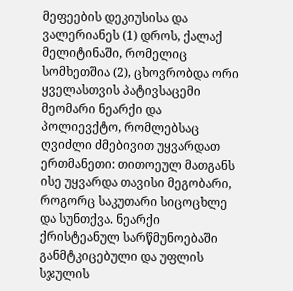მეფეების დეკიუსისა და ვალერიანეს (1) დროს, ქალაქ მელიტინაში, რომელიც სომხეთშია (2), ცხოვრობდა ორი ყველასთვის პატივსაცემი მეომარი ნეარქი და პოლიევქტო, რომლებსაც ღვიძლი ძმებივით უყვარდათ ერთმანეთი: თითოეულ მათგანს ისე უყვარდა თავისი მეგობარი, როგორც საკუთარი სიცოცხლე და სუნთქვა. ნეარქი ქრისტეანულ სარწმუნოებაში განმტკიცებული და უფლის სჯულის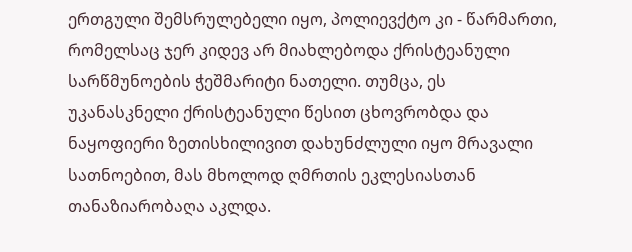ერთგული შემსრულებელი იყო, პოლიევქტო კი - წარმართი, რომელსაც ჯერ კიდევ არ მიახლებოდა ქრისტეანული სარწმუნოების ჭეშმარიტი ნათელი. თუმცა, ეს უკანასკნელი ქრისტეანული წესით ცხოვრობდა და ნაყოფიერი ზეთისხილივით დახუნძლული იყო მრავალი სათნოებით, მას მხოლოდ ღმრთის ეკლესიასთან თანაზიარობაღა აკლდა.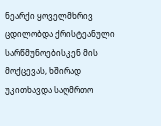ნეარქი ყოველმხრივ ცდილობდა ქრისტეანული სარწმუნოებისკენ მის მოქცევას, ხშირად უკითხავდა საღმრთო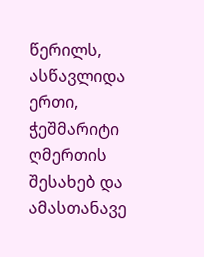წერილს, ასწავლიდა ერთი, ჭეშმარიტი ღმერთის შესახებ და ამასთანავე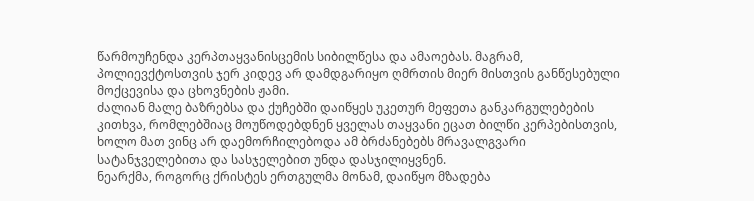წარმოუჩენდა კერპთაყვანისცემის სიბილწესა და ამაოებას. მაგრამ, პოლიევქტოსთვის ჯერ კიდევ არ დამდგარიყო ღმრთის მიერ მისთვის განწესებული მოქცევისა და ცხოვნების ჟამი.
ძალიან მალე ბაზრებსა და ქუჩებში დაიწყეს უკეთურ მეფეთა განკარგულებების კითხვა, რომლებშიაც მოუწოდებდნენ ყველას თაყვანი ეცათ ბილწი კერპებისთვის, ხოლო მათ ვინც არ დაემორჩილებოდა ამ ბრძანებებს მრავალგვარი სატანჯველებითა და სასჯელებით უნდა დასჯილიყვნენ.
ნეარქმა, როგორც ქრისტეს ერთგულმა მონამ, დაიწყო მზადება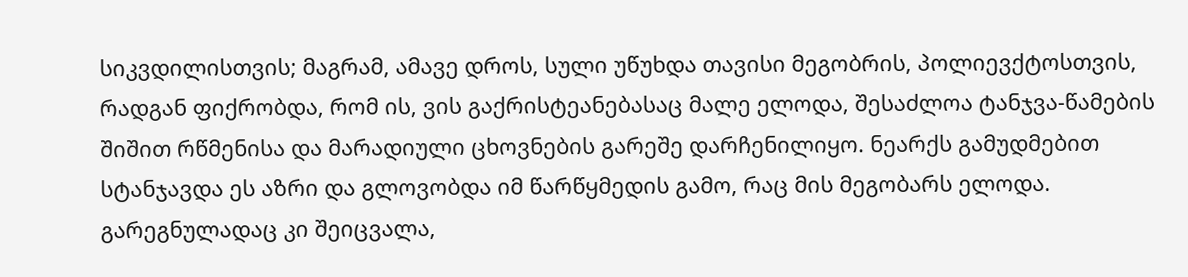სიკვდილისთვის; მაგრამ, ამავე დროს, სული უწუხდა თავისი მეგობრის, პოლიევქტოსთვის, რადგან ფიქრობდა, რომ ის, ვის გაქრისტეანებასაც მალე ელოდა, შესაძლოა ტანჯვა-წამების შიშით რწმენისა და მარადიული ცხოვნების გარეშე დარჩენილიყო. ნეარქს გამუდმებით სტანჯავდა ეს აზრი და გლოვობდა იმ წარწყმედის გამო, რაც მის მეგობარს ელოდა. გარეგნულადაც კი შეიცვალა,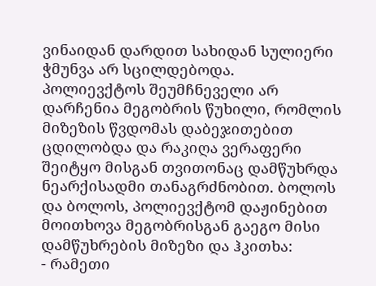ვინაიდან დარდით სახიდან სულიერი ჭმუნვა არ სცილდებოდა.
პოლიევქტოს შეუმჩნეველი არ დარჩენია მეგობრის წუხილი, რომლის მიზეზის წვდომას დაბეჯითებით ცდილობდა და რაკიღა ვერაფერი შეიტყო მისგან თვითონაც დამწუხრდა ნეარქისადმი თანაგრძნობით. ბოლოს და ბოლოს, პოლიევქტომ დაჟინებით მოითხოვა მეგობრისგან გაეგო მისი დამწუხრების მიზეზი და ჰკითხა:
- რამეთი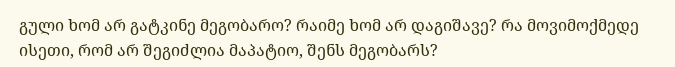გული ხომ არ გატკინე მეგობარო? რაიმე ხომ არ დაგიშავე? რა მოვიმოქმედე ისეთი, რომ არ შეგიძლია მაპატიო, შენს მეგობარს?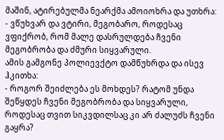მაშინ, ატირებულმა ნეარქმა ამოიოხრა და უთხრა:
- ვწუხვარ და ვტირი, მეგობარო, როდესაც ვფიქრობ, რომ მალე დასრულდება ჩვენი მეგობრობა და ძმური სიყვარული.
ამის გამგონე პოლიევქტო დამწუხრდა და ისევ ჰკითხა:
- როგორ შეიძლება ეს მოხდეს? რატომ უნდა შეწყდეს ჩვენი მეგობრობა და სიყვარული, როდესაც თვით სიკვდილსაც კი არ ძალუძს ჩვენი გაყრა?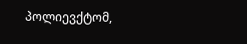პოლიევქტომ,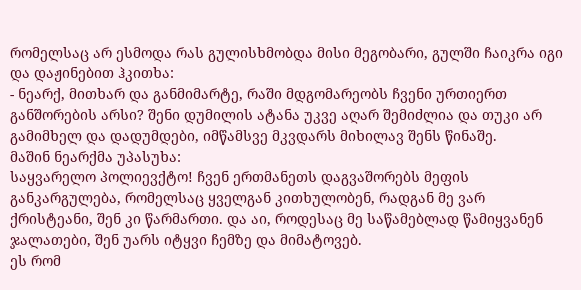რომელსაც არ ესმოდა რას გულისხმობდა მისი მეგობარი, გულში ჩაიკრა იგი და დაჟინებით ჰკითხა:
- ნეარქ, მითხარ და განმიმარტე, რაში მდგომარეობს ჩვენი ურთიერთ განშორების არსი? შენი დუმილის ატანა უკვე აღარ შემიძლია და თუკი არ გამიმხელ და დადუმდები, იმწამსვე მკვდარს მიხილავ შენს წინაშე.
მაშინ ნეარქმა უპასუხა:
საყვარელო პოლიევქტო! ჩვენ ერთმანეთს დაგვაშორებს მეფის განკარგულება, რომელსაც ყველგან კითხულობენ, რადგან მე ვარ ქრისტეანი, შენ კი წარმართი. და აი, როდესაც მე საწამებლად წამიყვანენ ჯალათები, შენ უარს იტყვი ჩემზე და მიმატოვებ.
ეს რომ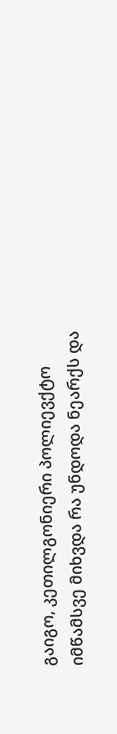გაიგო, კეთილგონიერი პოლიევქტო იმწამსვე მიხვდა რა უნდოდა ნეარქს და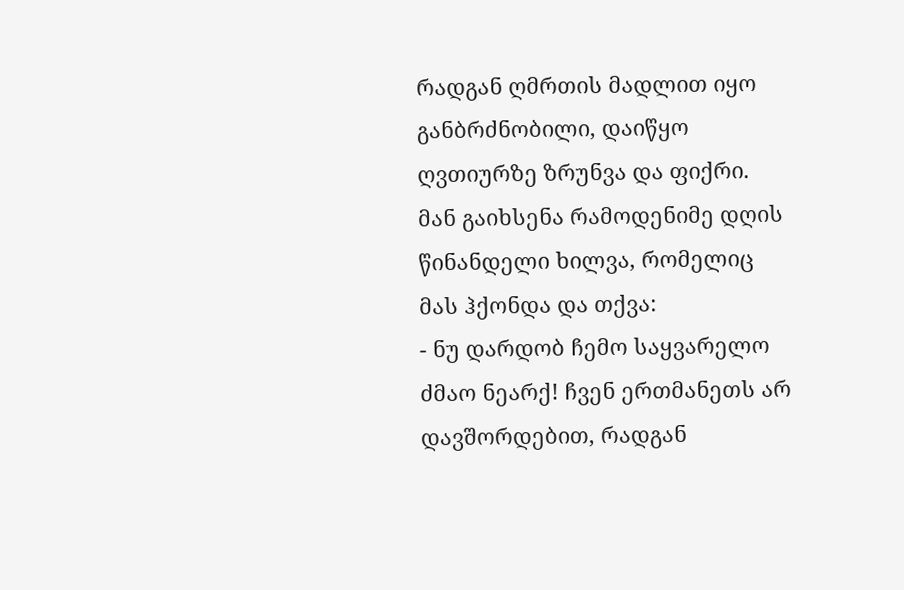რადგან ღმრთის მადლით იყო განბრძნობილი, დაიწყო ღვთიურზე ზრუნვა და ფიქრი. მან გაიხსენა რამოდენიმე დღის წინანდელი ხილვა, რომელიც მას ჰქონდა და თქვა:
- ნუ დარდობ ჩემო საყვარელო ძმაო ნეარქ! ჩვენ ერთმანეთს არ დავშორდებით, რადგან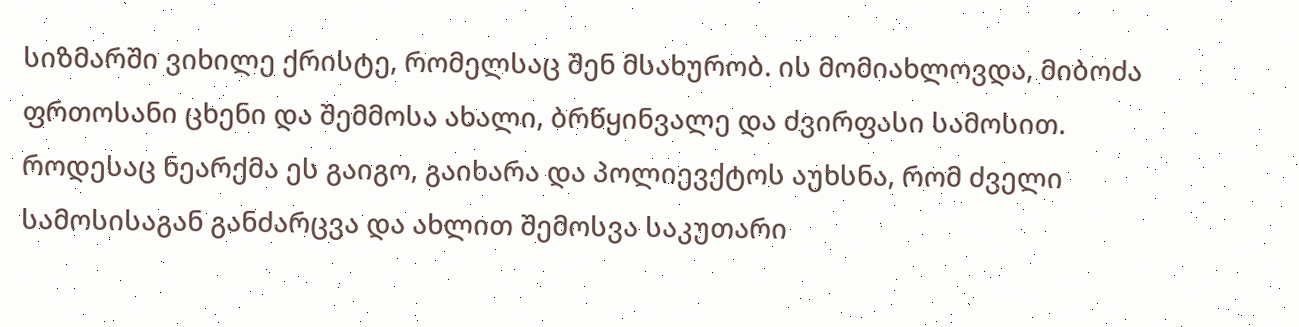სიზმარში ვიხილე ქრისტე, რომელსაც შენ მსახურობ. ის მომიახლოვდა, მიბოძა ფრთოსანი ცხენი და შემმოსა ახალი, ბრწყინვალე და ძვირფასი სამოსით.
როდესაც ნეარქმა ეს გაიგო, გაიხარა და პოლიევქტოს აუხსნა, რომ ძველი სამოსისაგან განძარცვა და ახლით შემოსვა საკუთარი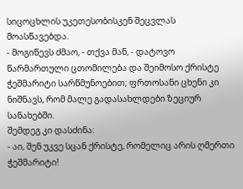სიცოცხლის უკეთესობისკენ შეცვლას მოასწავებდა.
- მოგიწევს ძმაო, - თქვა მან, - დატოვო წარმართული ცთომილება და შეიმოსო ქრისტე ჭეშმარიტი სარწმუნოებით; ფრთოსანი ცხენი კი ნიშნავს, რომ მალე გადასახლდები ზეციურ სანახებში.
შემდეგ კი დასძინა:
- აი, შენ უკვე სცან ქრისტე, რომელიც არის ღმერთი ჭეშმარიტი!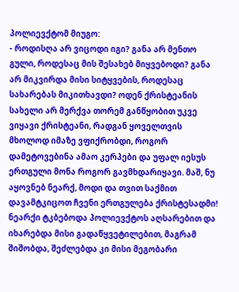პოლიევქტომ მიუგო:
- როდისღა არ ვიცოდი იგი? განა არ მენთო გული, როდესაც მის შესახებ მიყვებოდი? განა არ მიკვირდა მისი სიტყვების, როდესაც სახარებას მიკითხავდი? ოდენ ქრისტეანის სახელი არ მერქვა თორემ განწყობით უკვე ვიყავი ქრისტეანი, რადგან ყოველთვის მხოლოდ იმაზე ვფიქრობდი, როგორ დამეტოვებინა ამაო კერპები და უფალ იესუს ერთგული მონა როგორ გავმხდარიყავი. მაშ, ნუ აყოვნებ ნეარქ, მოდი და თვით საქმით დავამტკიცოთ ჩვენი ერთგულება ქრისტესადმი!
ნეარქი ტკბებოდა პოლიევქტოს აღსარებით და იხარებდა მისი გადაწყვეტილებით, მაგრამ შიშობდა, შეძლებდა კი მისი მეგობარი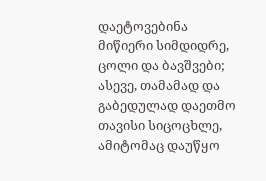დაეტოვებინა მიწიერი სიმდიდრე, ცოლი და ბავშვები; ასევე, თამამად და გაბედულად დაეთმო თავისი სიცოცხლე, ამიტომაც დაუწყო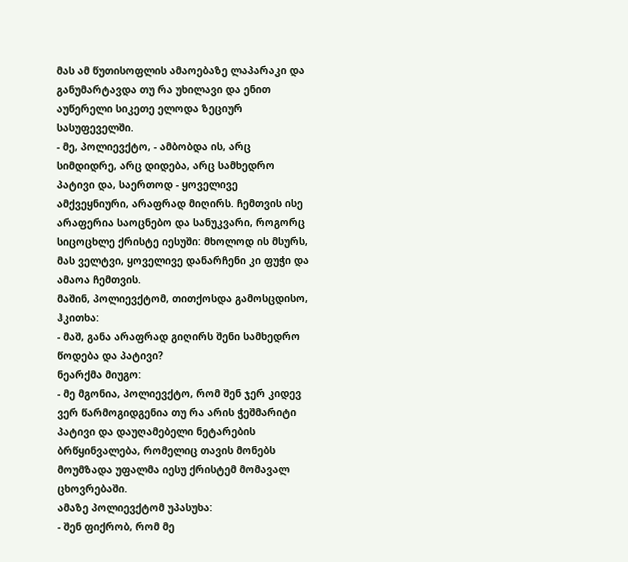მას ამ წუთისოფლის ამაოებაზე ლაპარაკი და განუმარტავდა თუ რა უხილავი და ენით აუწერელი სიკეთე ელოდა ზეციურ სასუფეველში.
- მე, პოლიევქტო, - ამბობდა ის, არც სიმდიდრე, არც დიდება, არც სამხედრო პატივი და, საერთოდ - ყოველივე ამქვეყნიური, არაფრად მიღირს. ჩემთვის ისე არაფერია საოცნებო და სანუკვარი, როგორც სიცოცხლე ქრისტე იესუში: მხოლოდ ის მსურს, მას ველტვი, ყოველივე დანარჩენი კი ფუჭი და ამაოა ჩემთვის.
მაშინ, პოლიევქტომ, თითქოსდა გამოსცდისო, ჰკითხა:
- მაშ, განა არაფრად გიღირს შენი სამხედრო წოდება და პატივი?
ნეარქმა მიუგო:
- მე მგონია, პოლიევქტო, რომ შენ ჯერ კიდევ ვერ წარმოგიდგენია თუ რა არის ჭეშმარიტი პატივი და დაუღამებელი ნეტარების ბრწყინვალება, რომელიც თავის მონებს მოუმზადა უფალმა იესუ ქრისტემ მომავალ ცხოვრებაში.
ამაზე პოლიევქტომ უპასუხა:
- შენ ფიქრობ, რომ მე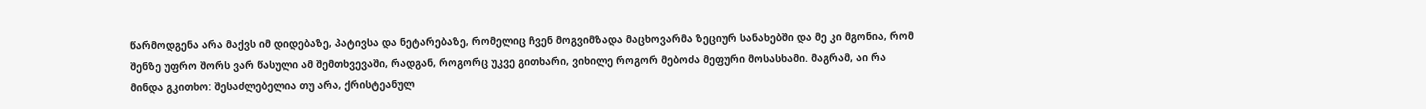წარმოდგენა არა მაქვს იმ დიდებაზე, პატივსა და ნეტარებაზე, რომელიც ჩვენ მოგვიმზადა მაცხოვარმა ზეციურ სანახებში და მე კი მგონია, რომ შენზე უფრო შორს ვარ წასული ამ შემთხვევაში, რადგან, როგორც უკვე გითხარი, ვიხილე როგორ მებოძა მეფური მოსასხამი. მაგრამ, აი რა მინდა გკითხო: შესაძლებელია თუ არა, ქრისტეანულ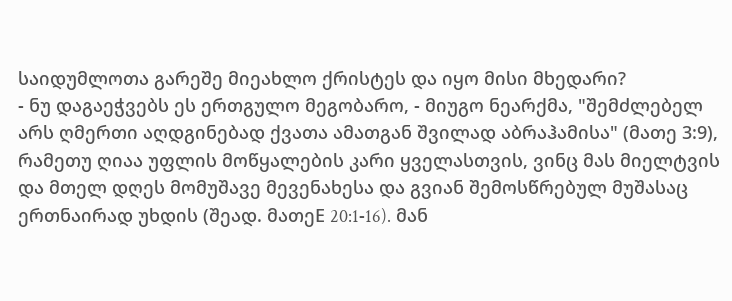საიდუმლოთა გარეშე მიეახლო ქრისტეს და იყო მისი მხედარი?
- ნუ დაგაეჭვებს ეს ერთგულო მეგობარო, - მიუგო ნეარქმა, "შემძლებელ არს ღმერთი აღდგინებად ქვათა ამათგან შვილად აბრაჰამისა" (მათე 3:9), რამეთუ ღიაა უფლის მოწყალების კარი ყველასთვის, ვინც მას მიელტვის და მთელ დღეს მომუშავე მევენახესა და გვიან შემოსწრებულ მუშასაც ერთნაირად უხდის (შეად. მათეE 20:1-16). მან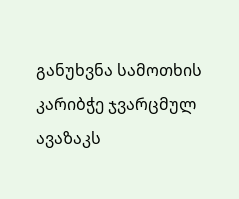განუხვნა სამოთხის კარიბჭე ჯვარცმულ ავაზაკს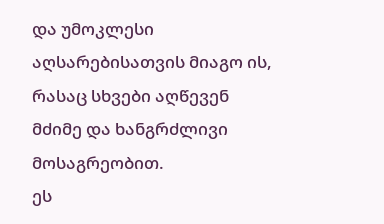და უმოკლესი აღსარებისათვის მიაგო ის, რასაც სხვები აღწევენ მძიმე და ხანგრძლივი მოსაგრეობით.
ეს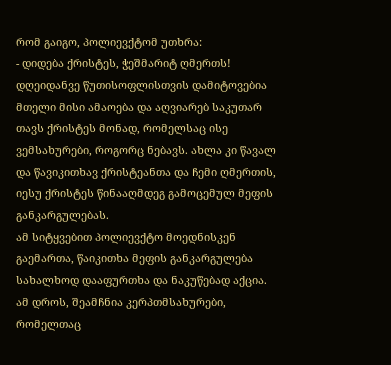რომ გაიგო, პოლიევქტომ უთხრა:
- დიდება ქრისტეს, ჭეშმარიტ ღმერთს! დღეიდანვე წუთისოფლისთვის დამიტოვებია მთელი მისი ამაოება და აღვიარებ საკუთარ თავს ქრისტეს მონად, რომელსაც ისე ვემსახურები, როგორც ნებავს. ახლა კი წავალ და წავიკითხავ ქრისტეანთა და ჩემი ღმერთის, იესუ ქრისტეს წინააღმდეგ გამოცემულ მეფის განკარგულებას.
ამ სიტყვებით პოლიევქტო მოედნისკენ გაემართა, წაიკითხა მეფის განკარგულება სახალხოდ დააფურთხა და ნაკუწებად აქცია. ამ დროს, შეამჩნია კერპთმსახურები, რომელთაც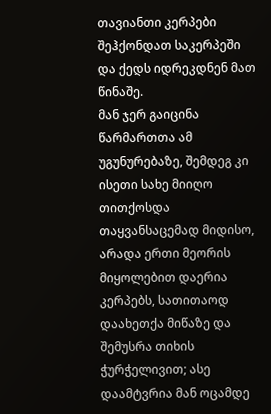თავიანთი კერპები შეჰქონდათ საკერპეში და ქედს იდრეკდნენ მათ წინაშე.
მან ჯერ გაიცინა წარმართთა ამ უგუნურებაზე, შემდეგ კი ისეთი სახე მიიღო თითქოსდა თაყვანსაცემად მიდისო, არადა ერთი მეორის მიყოლებით დაერია კერპებს, სათითაოდ დაახეთქა მიწაზე და შემუსრა თიხის ჭურჭელივით; ასე დაამტვრია მან ოცამდე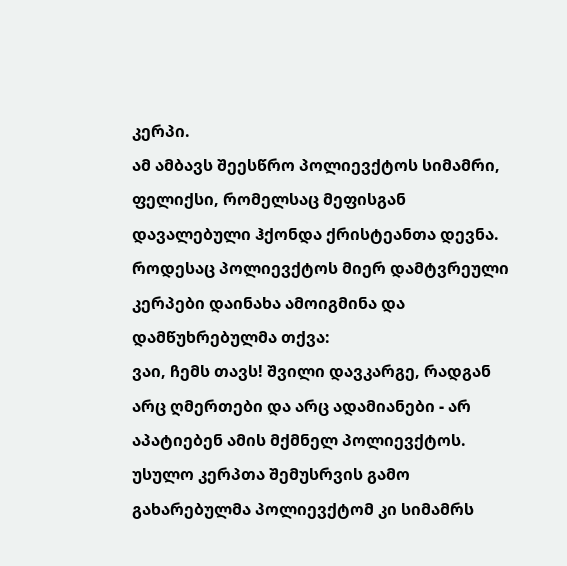კერპი.
ამ ამბავს შეესწრო პოლიევქტოს სიმამრი, ფელიქსი, რომელსაც მეფისგან დავალებული ჰქონდა ქრისტეანთა დევნა. როდესაც პოლიევქტოს მიერ დამტვრეული კერპები დაინახა ამოიგმინა და დამწუხრებულმა თქვა:
ვაი, ჩემს თავს! შვილი დავკარგე, რადგან არც ღმერთები და არც ადამიანები - არ აპატიებენ ამის მქმნელ პოლიევქტოს.
უსულო კერპთა შემუსრვის გამო გახარებულმა პოლიევქტომ კი სიმამრს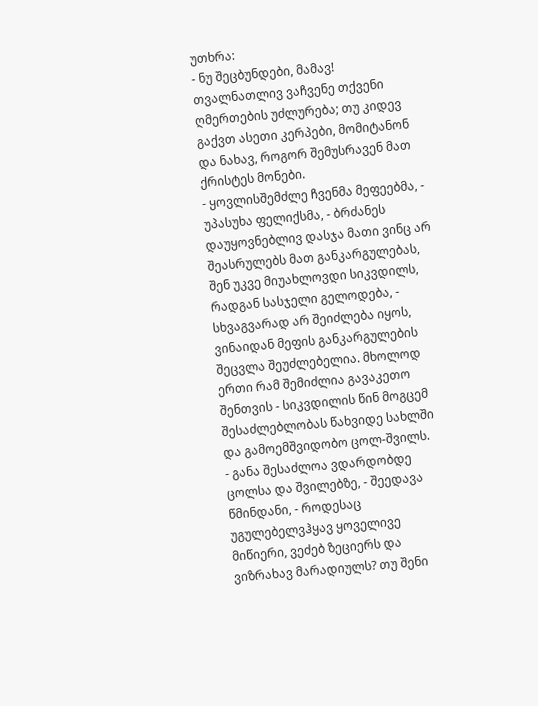უთხრა:
- ნუ შეცბუნდები, მამავ! თვალნათლივ ვაჩვენე თქვენი ღმერთების უძლურება; თუ კიდევ გაქვთ ასეთი კერპები, მომიტანონ და ნახავ, როგორ შემუსრავენ მათ ქრისტეს მონები.
- ყოვლისშემძლე ჩვენმა მეფეებმა, - უპასუხა ფელიქსმა, - ბრძანეს დაუყოვნებლივ დასჯა მათი ვინც არ შეასრულებს მათ განკარგულებას, შენ უკვე მიუახლოვდი სიკვდილს, რადგან სასჯელი გელოდება, - სხვაგვარად არ შეიძლება იყოს, ვინაიდან მეფის განკარგულების შეცვლა შეუძლებელია. მხოლოდ ერთი რამ შემიძლია გავაკეთო შენთვის - სიკვდილის წინ მოგცემ შესაძლებლობას წახვიდე სახლში და გამოემშვიდობო ცოლ-შვილს.
- განა შესაძლოა ვდარდობდე ცოლსა და შვილებზე, - შეედავა წმინდანი, - როდესაც უგულებელვჰყავ ყოველივე მიწიერი, ვეძებ ზეციერს და ვიზრახავ მარადიულს? თუ შენი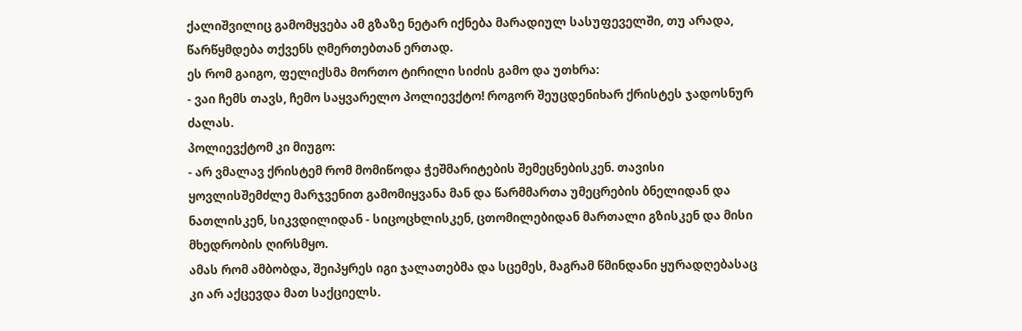ქალიშვილიც გამომყვება ამ გზაზე ნეტარ იქნება მარადიულ სასუფეველში, თუ არადა, წარწყმდება თქვენს ღმერთებთან ერთად.
ეს რომ გაიგო, ფელიქსმა მორთო ტირილი სიძის გამო და უთხრა:
- ვაი ჩემს თავს, ჩემო საყვარელო პოლიევქტო! როგორ შეუცდენიხარ ქრისტეს ჯადოსნურ ძალას.
პოლიევქტომ კი მიუგო:
- არ ვმალავ ქრისტემ რომ მომიწოდა ჭეშმარიტების შემეცნებისკენ. თავისი ყოვლისშემძლე მარჯვენით გამომიყვანა მან და წარმმართა უმეცრების ბნელიდან და ნათლისკენ, სიკვდილიდან - სიცოცხლისკენ, ცთომილებიდან მართალი გზისკენ და მისი მხედრობის ღირსმყო.
ამას რომ ამბობდა, შეიპყრეს იგი ჯალათებმა და სცემეს, მაგრამ წმინდანი ყურადღებასაც კი არ აქცევდა მათ საქციელს.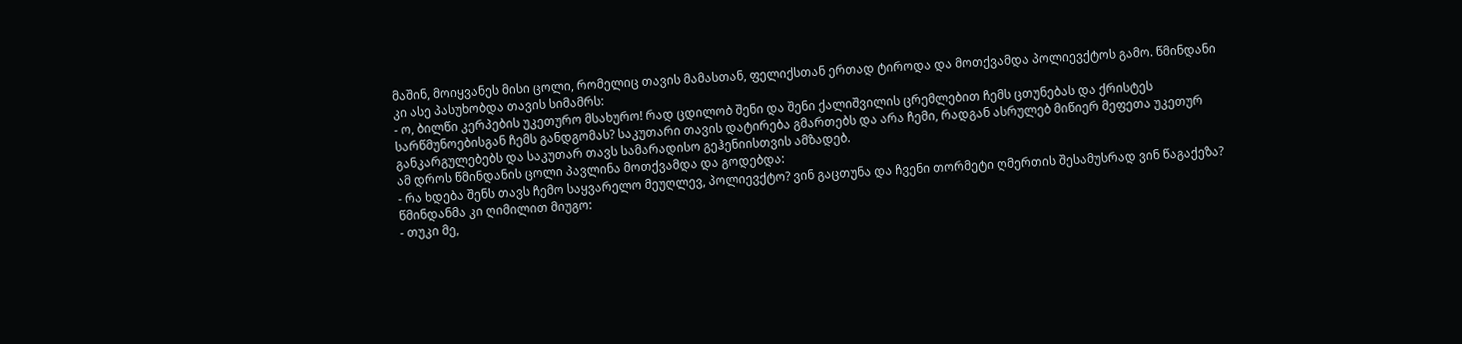მაშინ, მოიყვანეს მისი ცოლი, რომელიც თავის მამასთან, ფელიქსთან ერთად ტიროდა და მოთქვამდა პოლიევქტოს გამო. წმინდანი კი ასე პასუხობდა თავის სიმამრს:
- ო, ბილწი კერპების უკეთურო მსახურო! რად ცდილობ შენი და შენი ქალიშვილის ცრემლებით ჩემს ცთუნებას და ქრისტეს სარწმუნოებისგან ჩემს განდგომას? საკუთარი თავის დატირება გმართებს და არა ჩემი, რადგან ასრულებ მიწიერ მეფეთა უკეთურ განკარგულებებს და საკუთარ თავს სამარადისო გეჰენიისთვის ამზადებ.
ამ დროს წმინდანის ცოლი პავლინა მოთქვამდა და გოდებდა:
- რა ხდება შენს თავს ჩემო საყვარელო მეუღლევ, პოლიევქტო? ვინ გაცთუნა და ჩვენი თორმეტი ღმერთის შესამუსრად ვინ წაგაქეზა?
წმინდანმა კი ღიმილით მიუგო:
- თუკი მე,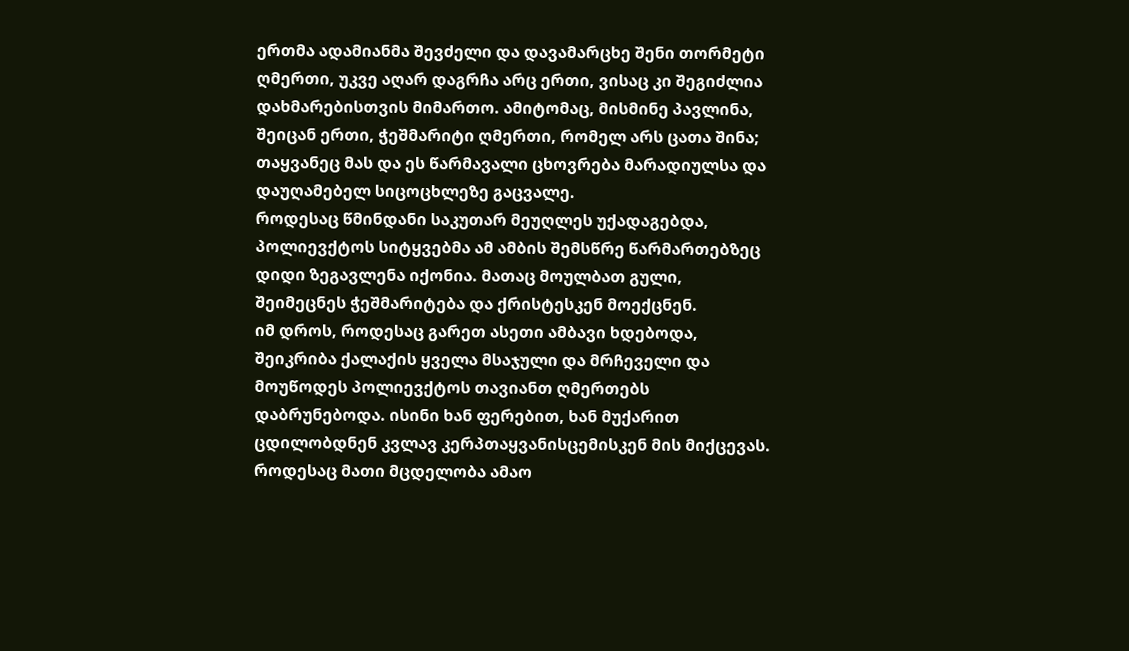ერთმა ადამიანმა შევძელი და დავამარცხე შენი თორმეტი ღმერთი, უკვე აღარ დაგრჩა არც ერთი, ვისაც კი შეგიძლია დახმარებისთვის მიმართო. ამიტომაც, მისმინე პავლინა, შეიცან ერთი, ჭეშმარიტი ღმერთი, რომელ არს ცათა შინა; თაყვანეც მას და ეს წარმავალი ცხოვრება მარადიულსა და დაუღამებელ სიცოცხლეზე გაცვალე.
როდესაც წმინდანი საკუთარ მეუღლეს უქადაგებდა, პოლიევქტოს სიტყვებმა ამ ამბის შემსწრე წარმართებზეც დიდი ზეგავლენა იქონია. მათაც მოულბათ გული, შეიმეცნეს ჭეშმარიტება და ქრისტესკენ მოექცნენ.
იმ დროს, როდესაც გარეთ ასეთი ამბავი ხდებოდა, შეიკრიბა ქალაქის ყველა მსაჯული და მრჩეველი და მოუწოდეს პოლიევქტოს თავიანთ ღმერთებს დაბრუნებოდა. ისინი ხან ფერებით, ხან მუქარით ცდილობდნენ კვლავ კერპთაყვანისცემისკენ მის მიქცევას. როდესაც მათი მცდელობა ამაო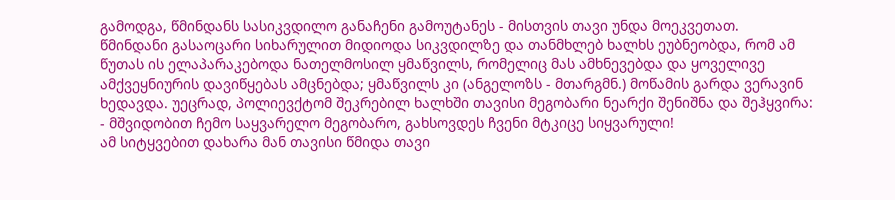გამოდგა, წმინდანს სასიკვდილო განაჩენი გამოუტანეს - მისთვის თავი უნდა მოეკვეთათ.
წმინდანი გასაოცარი სიხარულით მიდიოდა სიკვდილზე და თანმხლებ ხალხს ეუბნეობდა, რომ ამ წუთას ის ელაპარაკებოდა ნათელმოსილ ყმაწვილს, რომელიც მას ამხნევებდა და ყოველივე ამქვეყნიურის დავიწყებას ამცნებდა; ყმაწვილს კი (ანგელოზს - მთარგმნ.) მოწამის გარდა ვერავინ ხედავდა. უეცრად, პოლიევქტომ შეკრებილ ხალხში თავისი მეგობარი ნეარქი შენიშნა და შეჰყვირა:
- მშვიდობით ჩემო საყვარელო მეგობარო, გახსოვდეს ჩვენი მტკიცე სიყვარული!
ამ სიტყვებით დახარა მან თავისი წმიდა თავი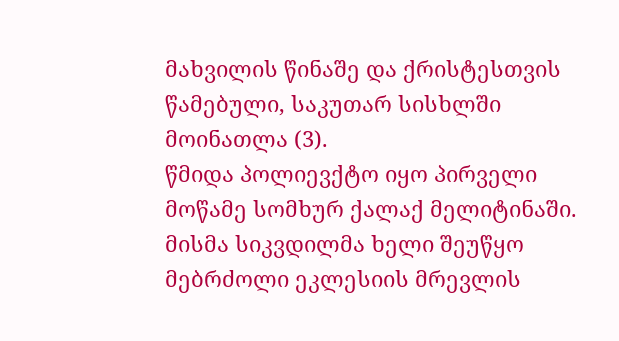მახვილის წინაშე და ქრისტესთვის წამებული, საკუთარ სისხლში მოინათლა (3).
წმიდა პოლიევქტო იყო პირველი მოწამე სომხურ ქალაქ მელიტინაში. მისმა სიკვდილმა ხელი შეუწყო მებრძოლი ეკლესიის მრევლის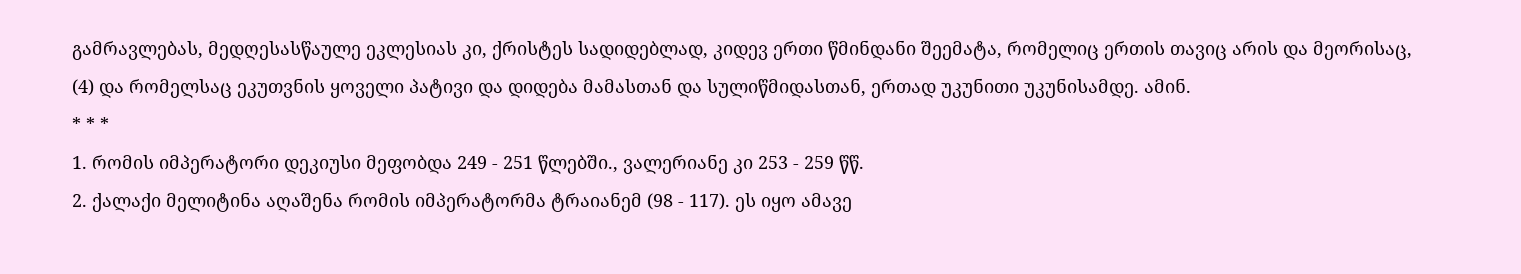გამრავლებას, მედღესასწაულე ეკლესიას კი, ქრისტეს სადიდებლად, კიდევ ერთი წმინდანი შეემატა, რომელიც ერთის თავიც არის და მეორისაც, (4) და რომელსაც ეკუთვნის ყოველი პატივი და დიდება მამასთან და სულიწმიდასთან, ერთად უკუნითი უკუნისამდე. ამინ.
* * *
1. რომის იმპერატორი დეკიუსი მეფობდა 249 - 251 წლებში., ვალერიანე კი 253 - 259 წწ.
2. ქალაქი მელიტინა აღაშენა რომის იმპერატორმა ტრაიანემ (98 - 117). ეს იყო ამავე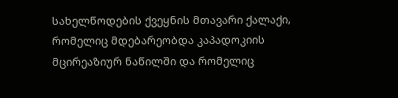სახელწოდების ქვეყნის მთავარი ქალაქი, რომელიც მდებარეობდა კაპადოკიის მცირეაზიურ ნაწილში და რომელიც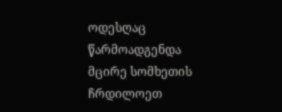ოდესღაც წარმოადგენდა მცირე სომხეთის ჩრდილოეთ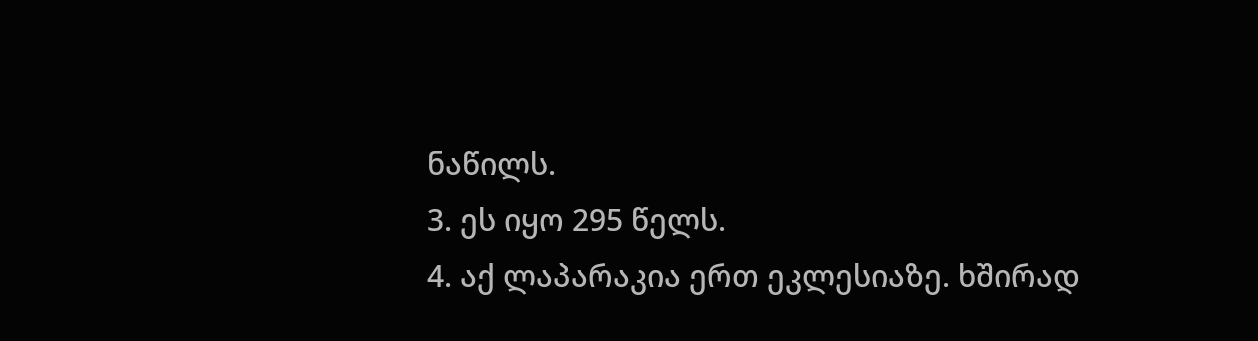ნაწილს.
3. ეს იყო 295 წელს.
4. აქ ლაპარაკია ერთ ეკლესიაზე. ხშირად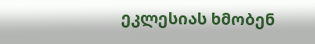ეკლესიას ხმობენ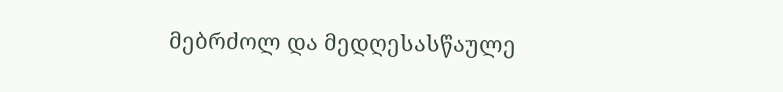მებრძოლ და მედღესასწაულე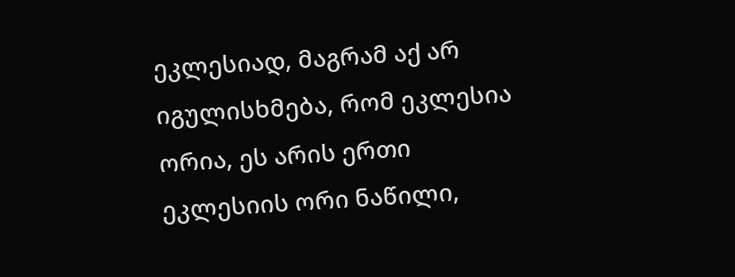ეკლესიად, მაგრამ აქ არ იგულისხმება, რომ ეკლესია ორია, ეს არის ერთი ეკლესიის ორი ნაწილი,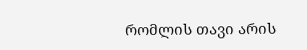რომლის თავი არის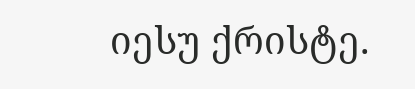იესუ ქრისტე.